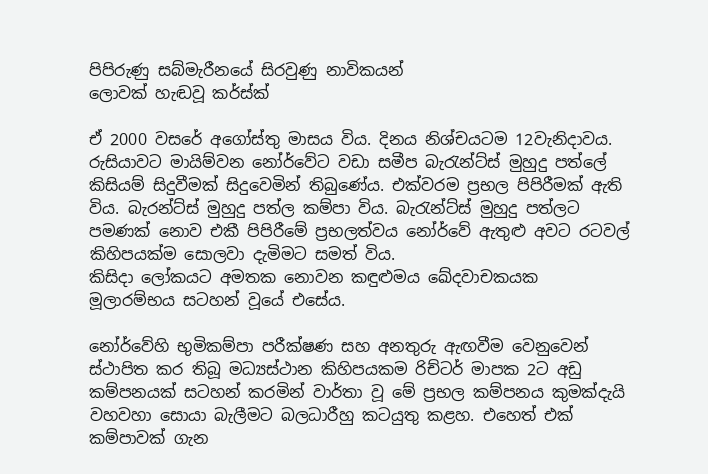පිපිරුණු සබ්මැරීනයේ සිරවුණු නාවිකයන්
ලොවක් හැඬවූ කර්ස්ක්

ඒ 2000 වසරේ අගෝස්තු මාසය විය. දිනය නිශ්චයටම 12වැනිදාවය. රුසියාවට මායිම්වන නෝර්වේට වඩා සමීප බැරැන්ට්ස් මුහුදු පත්ලේ කිසියම් සිදුවීමක් සිදුවෙමින් තිබුණේය. එක්වරම ප්‍රභල පිපිරීමක් ඇති විය. බැරන්ට්ස් මුහුදු පත්ල කම්පා විය. බැරැන්ට්ස් මුහුදු පත්ලට පමණක් නොව එකී පිපිරීමේ ප්‍රභලත්වය නෝර්වේ ඇතුළු අවට රටවල් කිහිපයක්ම සොලවා දැමිමට සමත් විය.
කිසිදා ලෝකයට අමතක නොවන කඳුළුමය ඛේදවාචකයක මූලාරම්භය සටහන් වූයේ එසේය.

නෝර්වේහි භුමිකම්පා පරීක්ෂණ සහ අනතුරු ඇඟවීම වෙනුවෙන් ස්ථාපිත කර තිබූ මධ්‍යස්ථාන කිහිපයකම රිච්ටර් මාපක 2ට අඩු කම්පනයක් සටහන් කරමින් වාර්තා වූ මේ ප්‍රභල කම්පනය කුමක්දැයි වහවහා සොයා බැලීමට බලධාරීහු කටයුතු කළහ. එහෙත් එක් කම්පාවක් ගැන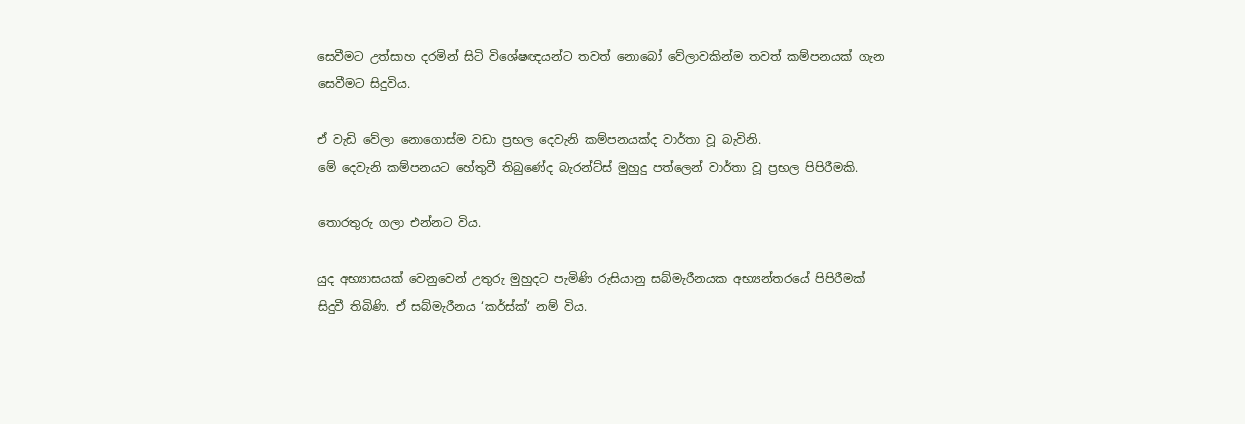සෙවීමට උත්සාහ දරමින් සිටි විශේෂඥයන්ට තවත් නොබෝ වේලාවකින්ම තවත් කම්පනයක් ගැන සෙවීමට සිදුවිය.

ඒ වැඩි වේලා නොගොස්ම වඩා ප්‍රභල දෙවැනි කම්පනයක්ද වාර්තා වූ බැවිනි.
මේ දෙවැනි කම්පනයට හේතුවී තිබුණේද බැරන්ට්ස් මුහුදු පත්ලෙන් වාර්තා වූ ප්‍රභල පිපිරීමකි.

තොරතුරු ගලා එන්නට විය.

යුද අභ්‍යාසයක් වෙනුවෙන් උතුරු මුහුදට පැමිණි රුසියානු සබ්මැරීනයක අභ්‍යන්තරයේ පිපිරීමක් සිදුවී තිබිණි. ඒ සබ්මැරීනය ‘කර්ස්ක්‘ නම් විය.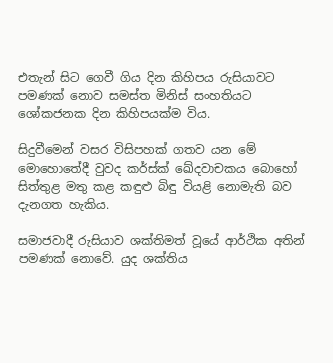එතැන් සිට ගෙවී ගිය දින කිහිපය රුසියාවට පමණක් නොව සමස්ත මිනිස් සංහතියට ශෝකජනක දින කිහිපයක්ම විය.

සිදුවීමෙන් වසර විසිපහක් ගතව යන මේ මොහොතේදී වුවද කර්ස්ක් ඛේදවාචකය බොහෝ සිත්තුළ මතු කළ කඳුළු බිඳු වියළි නොමැති බව දැනගත හැකිය.

සමාජවාදී රුසියාව ශක්තිමත් වූයේ ආර්ථික අතින් පමණක් නොවේ. යුද ශක්තිය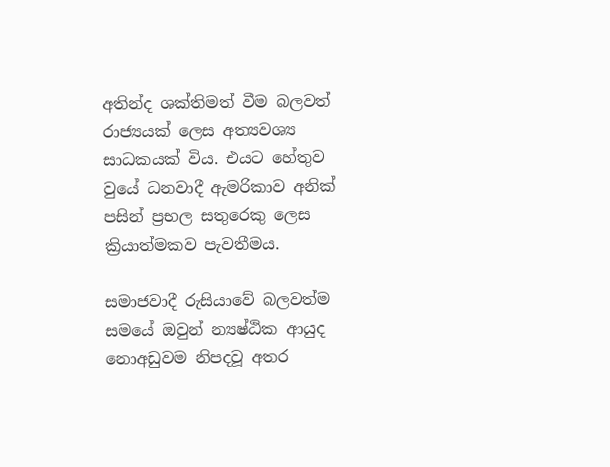අතින්ද ශක්තිමත් වීම බලවත් රාජ්‍යයක් ලෙස අත්‍යවශ්‍ය සාධකයක් විය. එයට හේතුව වුයේ ධනවාදී ඇමරිකාව අනික් පසින් ප්‍රභල සතුරෙකු ලෙස ක්‍රියාත්මකව පැවතීමය.

සමාජවාදී රුසියාවේ බලවත්ම සමයේ ඔවුන් න්‍යෂ්ඨික ආයුද නොඅඩුවම නිපදවූ අතර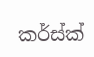කර්ස්ක්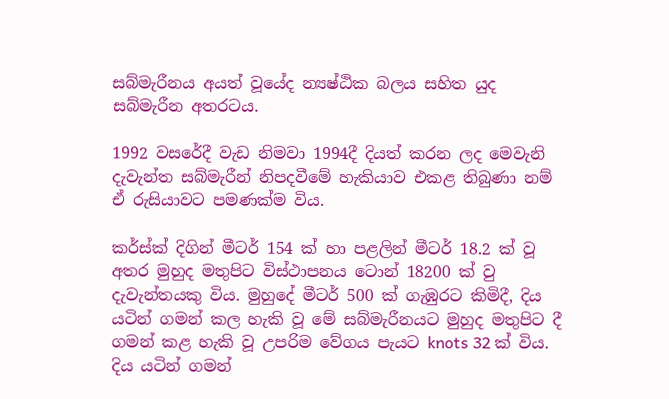සබ්මැරීනය අයත් වූයේද න්‍යෂ්ඨික බලය සහිත යුද සබ්මැරීන අතරටය.

1992 වසරේදී වැඩ නිමවා 1994දී දියත් කරන ලද මෙවැනි දැවැන්ත සබ්මැරීන් නිපදවීමේ හැකියාව එකළ තිබුණා නම් ඒ රුසියාවට පමණක්ම විය.

කර්ස්ක් දිගින් මීටර් 154 ක් හා පළලින් මීටර් 18.2 ක් වූ අතර මුහුද මතුපිට විස්ථාපනය ටොන් 18200 ක් වු දැවැන්තයකු විය. මුහුදේ මීටර් 500 ක් ගැඹුරට කිමිදී, දිය යටින් ගමන් කල හැකි වූ මේ සබ්මැරීනයට මුහුද මතුපිට දී ගමන් කළ හැකි වූ උපරිම වේගය පැයට knots 32 ක් විය. දිය යටින් ගමන්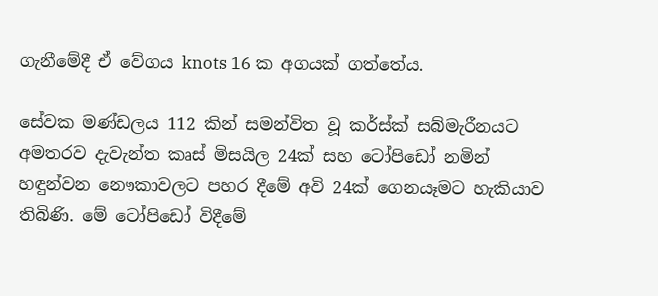ගැනීමේදී ඒ වේගය knots 16 ක අගයක් ගත්තේය.

සේවක මණ්ඩලය 112 කින් සමන්විත වූ කර්ස්ක් සබ්මැරීනයට අමතරව දැවැන්ත කෘස් මිසයිල 24ක් සහ ටෝපිඩෝ නමින් හඳුන්වන නෞකාවලට පහර දීමේ අවි 24ක් ගෙනයෑමට හැකියාව තිබිණි. මේ ටෝපිඩෝ විදීමේ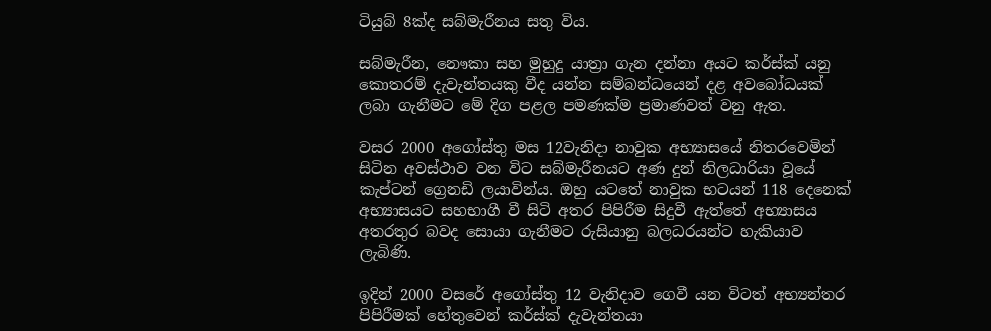ටියුබ් 8ක්ද සබ්මැරීනය සතු විය.

සබ්මැරීන, නෞකා සහ මුහුදු යාත්‍රා ගැන දන්නා අයට කර්ස්ක් යනු කොතරම් දැවැන්තයකු වීද යන්න සම්බන්ධයෙන් දළ අවබෝධයක් ලබා ගැනීමට මේ දිග පළල පමණක්ම ප්‍රමාණවත් වනු ඇත.

වසර 2000 අගෝස්තු මස 12වැනිදා නාවුක අභ්‍යාසයේ නිතරවෙමින් සිටින අවස්ථාව වන විට සබ්මැරීනයට අණ දුන් නිලධාරියා වූයේ කැප්ටන් ග්‍රෙනඩි ලයාවින්ය. ඔහු යටතේ නාවුක භටයන් 118 දෙනෙක් අභ්‍යාසයට සහභාගී වී සිටි අතර පිපිරීම සිදුවී ඇත්තේ අභ්‍යාසය අතරතුර බවද සොයා ගැනීමට රුසියානු බලධරයන්ට හැකියාව ලැබිණි.

ඉදින් 2000 වසරේ අගෝස්තු 12 වැනිදාව ගෙවී යන විටත් අභ්‍යන්තර පිපිරීමක් හේතුවෙන් කර්ස්ක් දැවැන්තයා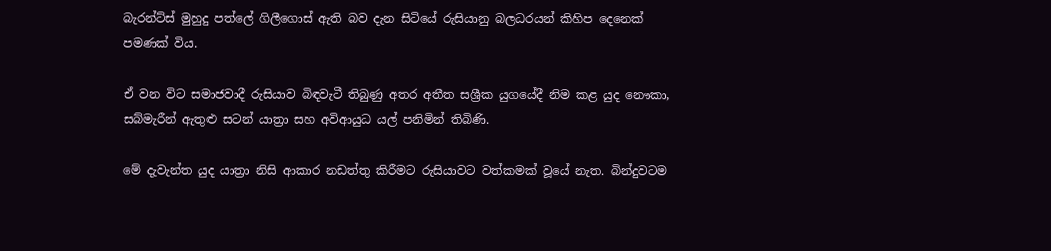බැරන්ට්ස් මුහුදු පත්ලේ ගිලීගොස් ඇති බව දැන සිටියේ රුසියානු බලධරයන් කිහිප දෙනෙක් පමණක් විය.

ඒ වන විට සමාජවාදී රුසියාව බිඳවැටී තිබුණු අතර අතීත සශ්‍රීක යුගයේදී නිම කළ යුද නෞකා, සබ්මැරීන් ඇතුළු සටන් යාත්‍රා සහ අවිආයුධ යල් පනිමින් තිබිණි.

මේ දැවැන්ත යුද යාත්‍රා නිසි ආකාර නඩත්තු කිරීමට රුසියාවට වත්කමක් වූයේ නැත. බින්දුවටම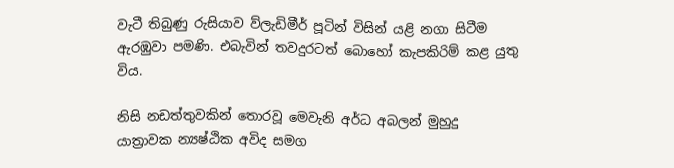වැටී තිබුණු රුසියාව ව්ලැඩිමීර් පූටින් විසින් යළි නගා සිටීම ඇරඹුවා පමණි. එබැවින් තවදුරටත් බොහෝ කැපකිරිම් කළ යුතු විය.

නිසි නඩත්තුවකින් තොරවූ මෙවැනි අර්ධ අබලන් මුහුදු යාත්‍රාවක න්‍යෂ්ඨික අවිද සමග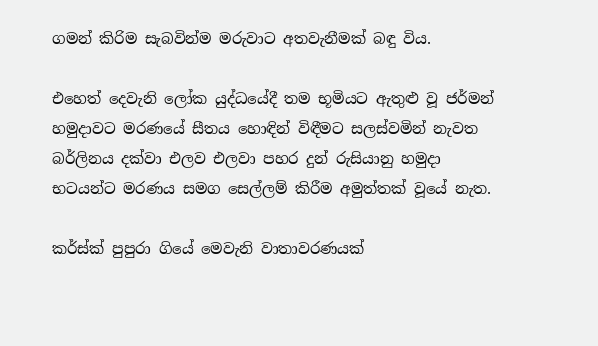ගමන් කිරිම සැබවින්ම මරුවාට අතවැනීමක් බඳු විය.

එහෙත් දෙවැනි ලෝක යුද්ධයේදී තම භූමියට ඇතුළු වූ ජර්මන් හමුදාවට මරණයේ සීතය හොඳින් විඳීමට සලස්වමින් නැවත බර්ලිනය දක්වා එලව එලවා පහර දුන් රුසියානු හමුදා භටයන්ට මරණය සමග සෙල්ලම් කිරීම අමුත්තක් වූයේ නැත.

කර්ස්ක් පුපුරා ගියේ මෙවැනි වාතාවරණයක්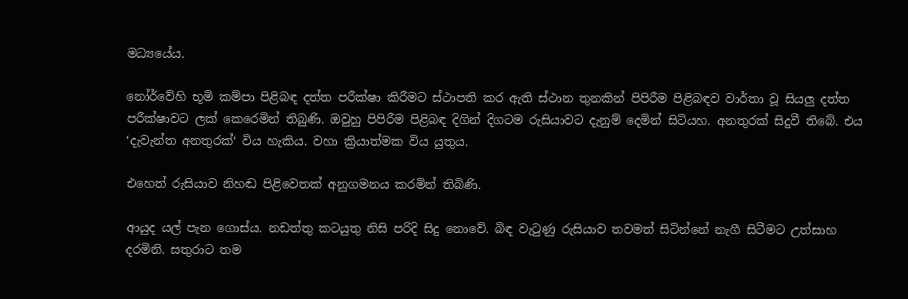මධ්‍යයේය.

නෝර්වේහි භූමි කම්පා පිළිබඳ දත්ත පරීක්ෂා කිරීමට ස්ථාපති කර ඇති ස්ථාන තුනකින් පිපිරීම පිළිබඳව වාර්තා වූ සියලු දත්ත පරීක්ෂාවට ලක් කෙරෙමින් තිබුණි. ඔවුහු පිපිරීම පිළිබඳ දිගින් දිගටම රුසියාවට දැනුම් දෙමින් සිටියහ. අනතුරක් සිදුවී තිබේ. එය ‘දැවැන්ත අනතුරක්‘ විය හැකිය. වහා ක්‍රියාත්මක විය යුතුය.

එහෙත් රුසියාව නිහඬ පිළිවෙතක් අනුගමනය කරමින් තිබිණි.

ආයුද යල් පැන ගොස්ය. නඩත්තු කටයුතු නිසි පරිදි සිදු නොවේ. බිඳ වැටුණු රුසියාව තවමත් සිටින්නේ නැගී සිටීමට උත්සාහ දරමිනි. සතුරාට තම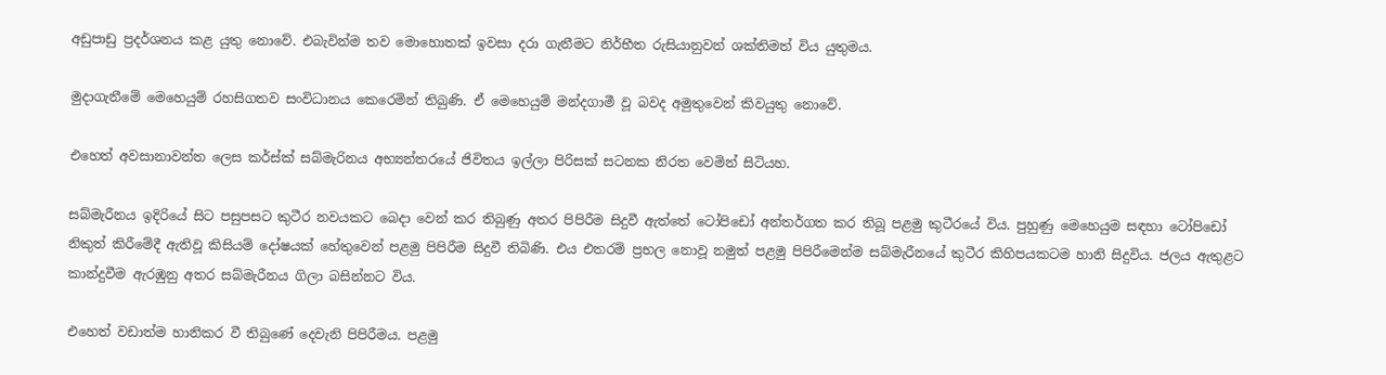අඩුපාඩු ප්‍රදර්ශනය කළ යුතු නොවේ. එබැවින්ම තව මොහොතක් ඉවසා දරා ගැනීමට නිර්භීත රුසියානුවන් ශක්තිමත් විය යුතුමය.

මුදාගැනීමේ මෙහෙයුම් රහසිගතව සංවිධානය කෙරෙමින් තිබුණි. ඒ මෙහෙයුම් මන්දගාමී වූ බවද අමුතුවෙන් කිවයුතු නොවේ.

එහෙත් අවසානාවන්ත ලෙස කර්ස්ක් සබ්මැරිනය අභ්‍යන්තරයේ ජිවිතය ඉල්ලා පිරිසක් සටනක නිරත වෙමින් සිටියහ.

සබ්මැරීනය ඉදිරියේ සිට පසුපසට කුටීර නවයකට බෙදා වෙන් කර තිබුණු අතර පිපිරීම සිදුවී ඇත්තේ ටෝපිඩෝ අන්තර්ගත කර තිබූ පළමු කුටීරයේ විය. පුහුණු මෙහෙයුම සඳහා ටෝපිඩෝ නිකුත් කිරීමේදී ඇතිවූ කිසියම් දෝෂයක් හේතුවෙන් පළමු පිපිරීම සිදුවී තිබිණි. එය එතරම් ප්‍රභල නොවූ නමුත් පළමු පිපිරීමෙන්ම සබ්මැරීනයේ කුටීර කිහිපයකටම හානි සිදුවිය. ජලය ඇතුළට කාන්දුවීම ඇරඹුනු අතර සබ්මැරීනය ගිලා බසින්නට විය.

එහෙත් වඩාත්ම හානිකර වී තිබුණේ දෙවැනි පිපිරීමය. පළමු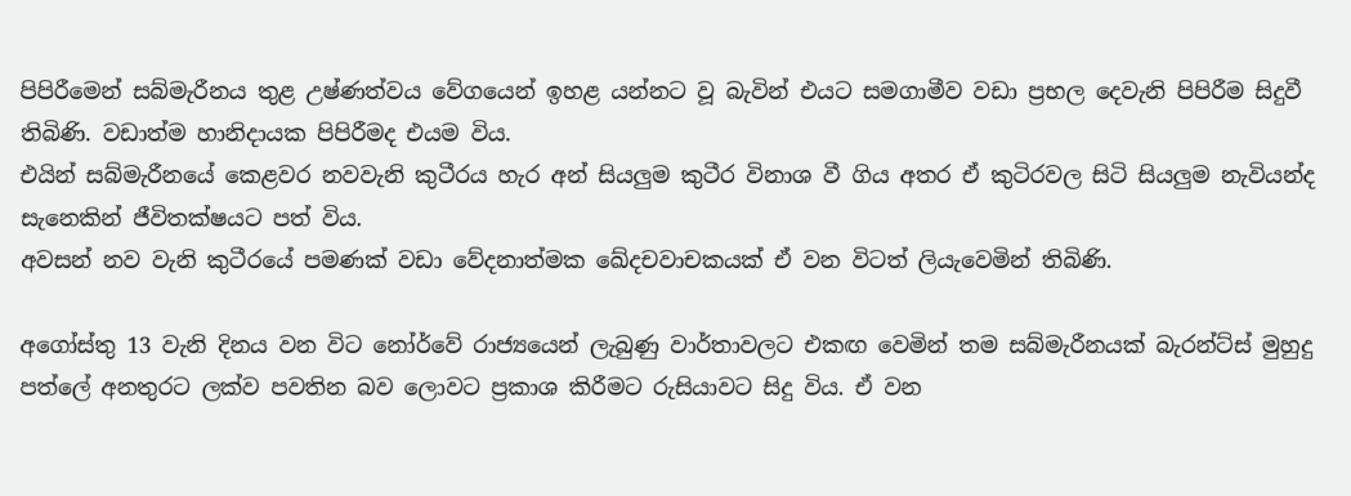පිපිරීමෙන් සබ්මැරීනය තුළ උෂ්ණත්වය වේගයෙන් ඉහළ යන්නට වූ බැවින් එයට සමගාමීව වඩා ප්‍රභල දෙවැනි පිපිරීම සිදුවී තිබිණි. වඩාත්ම හානිදායක පිපිරීමද එයම විය.
එයින් සබ්මැරීනයේ කෙළවර නවවැනි කුටීරය හැර අන් සියලුම කුටීර විනාශ වී ගිය අතර ඒ කුටිරවල සිටි සියලුම නැවියන්ද සැනෙකින් ජීවිතක්ෂයට පත් විය.
අවසන් නව වැනි කුටීරයේ පමණක් වඩා වේදනාත්මක ඛේදචවාචකයක් ඒ වන විටත් ලියැවෙමින් තිබිණි.

අගෝස්තු 13 වැනි දිනය වන විට නෝර්වේ රාජ්‍යයෙන් ලැබුණු වාර්තාවලට එකඟ වෙමින් තම සබ්මැරීනයක් බැරන්ට්ස් මුහුදු පත්ලේ අනතුරට ලක්ව පවතින බව ලොවට ප්‍රකාශ කිරීමට රුසියාවට සිදු විය. ඒ වන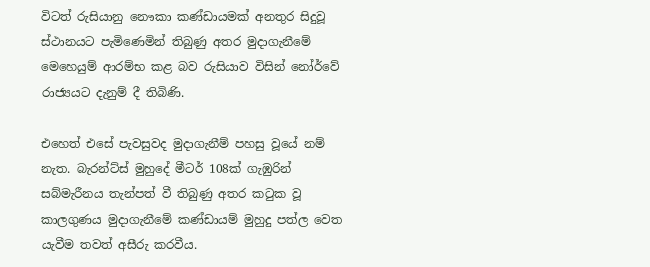විටත් රුසියානු නෞකා කණ්ඩායමක් අනතුර සිදුවූ ස්ථානයට පැමිණෙමින් තිබුණු අතර මුදාගැනීමේ මෙහෙයුම් ආරම්භ කළ බව රුසියාව විසින් නෝර්වේ රාජ්‍යයට දැනුම් දී තිබිණි.

එහෙත් එසේ පැවසුවද මුදාගැනීම් පහසු වූයේ නම් නැත. බැරන්ට්ස් මුහුදේ මීටර් 108ක් ගැඹුරින් සබ්මැරීනය තැන්පත් වී තිබුණු අතර කටුක වූ කාලගුණය මුදාගැනීමේ කණ්ඩායම් මුහුදු පත්ල වෙත යැවීම තවත් අසීරු කරවීය.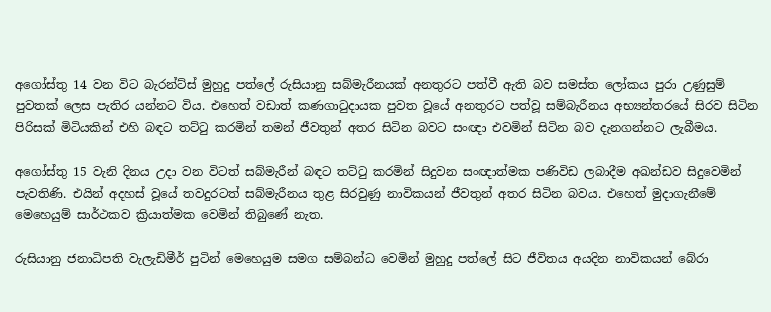අගෝස්තු 14 වන විට බැරන්ට්ස් මුහුදු පත්ලේ රුසියානු සබ්මැරීනයක් අනතුරට පත්වී ඇති බව සමස්ත ලෝකය පුරා උණුසුම් පුවතක් ලෙස පැතිර යන්නට විය. එහෙත් වඩාත් කණගාටුදායක පුවත වූයේ අනතුරට පත්වූ සම්බැරීනය අභ්‍යන්තරයේ සිරව සිටින පිරිසක් මිටියකින් එහි බඳට තට්ටු කරමින් තමන් ජීවතුන් අතර සිටින බවට සංඥා එවමින් සිටින බව දැනගන්නට ලැබීමය.

අගෝස්තු 15 වැනි දිනය උදා වන විටත් සබ්මැරීන් බඳට තට්ටු කරමින් සිදුවන සංඥාත්මක පණිවිඩ ලබාදීම අඛන්ඩව සිදුවෙමින් පැවතිණි. එයින් අදහස් වූයේ තවදුරටත් සබ්මැරීනය තුළ සිරවුණු නාවිකයන් ජීවතුන් අතර සිටින බවය. එහෙත් මුදාගැනීමේ මෙහෙයුම් සාර්ථකව ක්‍රියාත්මක වෙමින් තිබුණේ නැත.

රුසියානු ජනාධිපති වැලැඩිමීර් පුටින් මෙහෙයුම සමග සම්බන්ධ වෙමින් මුහුදු පත්ලේ සිට ජීවිතය අයදින නාවිකයන් බේරා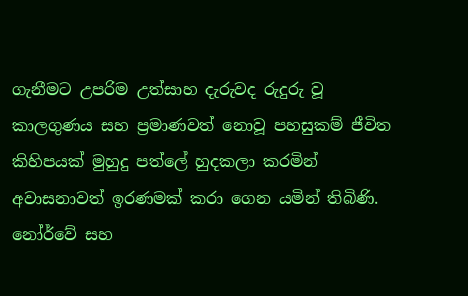ගැනීමට උපරිම උත්සාහ දැරුවද රුදුරු වූ කාලගුණය සහ ප්‍රමාණවත් නොවූ පහසුකම් ජීවිත කිහිපයක් මුහුදු පත්ලේ හුදකලා කරමින් අවාසනාවත් ඉරණමක් කරා ගෙන යමින් තිබිණි.
නෝර්වේ සහ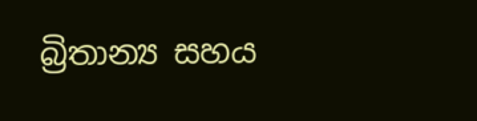බ්‍රිතාන්‍ය සහය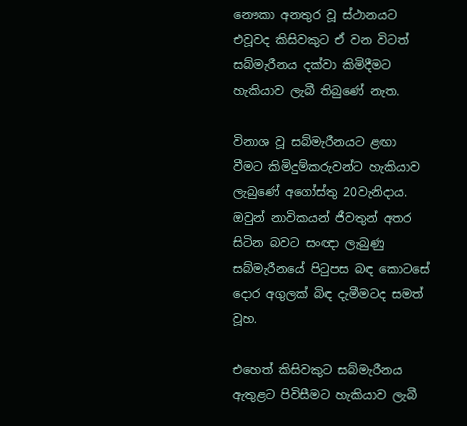නෞකා අනතුර වූ ස්ථානයට එවූවද කිසිවකුට ඒ වන විටත් සබ්මැරීනය දක්වා කිමිදීමට හැකියාව ලැබී තිබුණේ නැත.

විනාශ වූ සබ්මැරීනයට ළඟා වීමට කිමිදුම්කරුවන්ට හැකියාව ලැබුණේ අගෝස්තු 20වැනිදාය. ඔවුන් නාවිකයන් ජීවතුන් අතර සිටින බවට සංඥා ලැබුණු සබ්මැරීනයේ පිටුපස බඳ කොටසේ දොර අගුලක් බිඳ දැමීමටද සමත් වූහ.

එහෙත් කිසිවකුට සබ්මැරීනය ඇතුළට පිවිසීමට හැකියාව ලැබී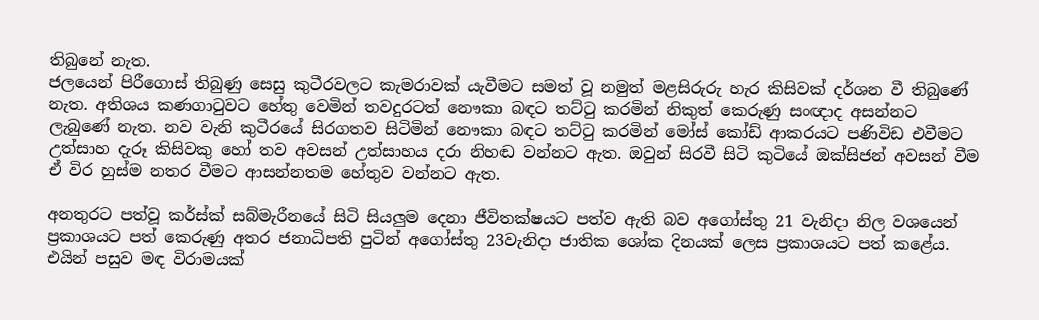තිබුනේ නැත.
ජලයෙන් පිරීගොස් තිබුණු සෙසු කුටීරවලට කැමරාවක් යැවීමට සමත් වූ නමුත් මළසිරුරු හැර කිසිවක් දර්ශන වී තිබුණේ නැත. අතිශය කණගාටුවට හේතු වෙමින් තවදුරටත් නෞකා බඳට තට්ටු කරමින් නිකුත් කෙරුණු සංඥාද අසන්නට ලැබුණේ නැත. නව වැනි කුටීරයේ සිරගතව සිටිමින් නෞකා බඳට තට්ටු කරමින් මෝස් කෝඩ් ආකරයට පණිවිඩ එවීමට උත්සාහ දැරූ කිසිවකු හෝ තව අවසන් උත්සාහය දරා නිහඬ වන්නට ඇත. ඔවුන් සිරවී සිටි කුටියේ ඔක්සිජන් අවසන් වීම ඒ විර හුස්ම නතර වීමට ආසන්නතම හේතුව වන්නට ඇත.

අනතුරට පත්වූ කර්ස්ක් සබ්මැරීනයේ සිටි සියලුම දෙනා ජීවිතක්ෂයට පත්ව ඇති බව අගෝස්තු 21 වැනිදා නිල වශයෙන් ප්‍රකාශයට පත් කෙරුණු අතර ජනාධිපති පුටින් අගෝස්තු 23වැනිදා ජාතික ශෝක දිනයක් ලෙස ප්‍රකාශයට පත් කළේය.
එයින් පසුව මඳ විරාමයක්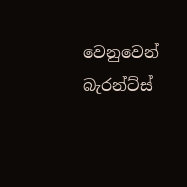වෙනුවෙන් බැරන්ට්ස්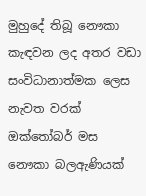මුහුදේ තිබූ නෞකා කැඳවන ලද අතර වඩා සංවිධානාත්මක ලෙස නැවත වරක් ඔක්තෝබර් මස නෞකා බලඇණියක්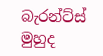බැරන්ට්ස් මුහුද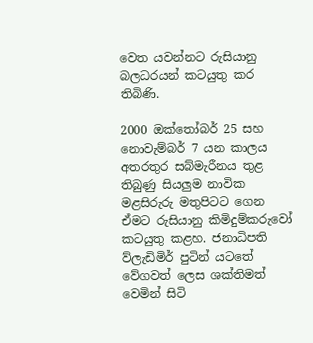වෙත යවන්නට රුසියානු බලධරයන් කටයුතු කර තිබිණි.

2000 ඔක්තෝබර් 25 සහ නොවැම්බර් 7 යන කාලය අතරතුර සබ්මැරීනය තුළ තිබුණු සියලුම නාවික මළසිරුරු මතුපිටට ගෙන ඒමට රුසියානු කිමිදුම්කරුවෝ කටයුතු කළහ. ජනාධිපති ව්ලැඩිමිර් පුටින් යටතේ වේගවත් ලෙස ශක්තිමත් වෙමින් සිටි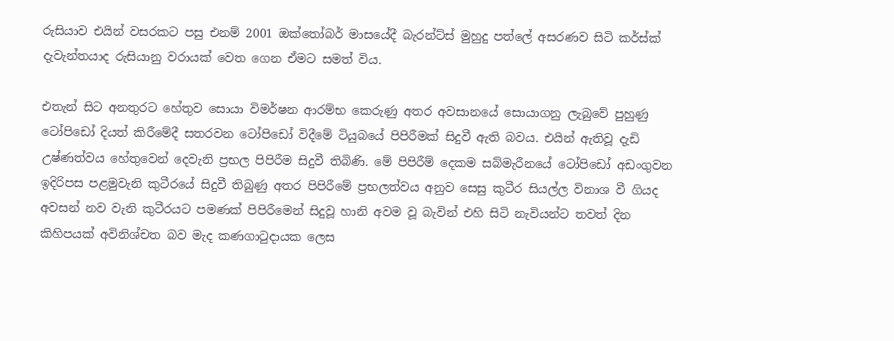රුසියාව එයින් වසරකට පසු එනම් 2001 ඔක්තෝබර් මාසයේදී බැරන්ට්ස් මුහුදු පත්ලේ අසරණව සිටි කර්ස්ක් දැවැන්තයාද රුසියානු වරායක් වෙත ගෙන ඒමට සමත් විය.

එතැන් සිට අනතුරට හේතුව සොයා විමර්ෂන ආරම්භ කෙරුණු අතර අවසානයේ සොයාගනු ලැබුවේ පුහුණු ටෝපිඩෝ දියත් කිරීමේදී සතරවන ටෝපිඩෝ විදීමේ ටියුබයේ පිපිරීමක් සිදුවී ඇති බවය. එයින් ඇතිවූ දැඩි උෂ්ණත්වය හේතුවෙන් දෙවැනි ප්‍රභල පිපිරීම සිදුවී තිබිණි. මේ පිපිරීම් දෙකම සබ්මැරීනයේ ටෝපිඩෝ අඩංගුවන ඉදිරිපස පළමුවැනි කුටීරයේ සිදුවී තිබුණු අතර පිපිරීමේ ප්‍රභලත්වය අනුව සෙසු කුටීර සියල්ල විනාශ වී ගියද අවසන් නව වැනි කුටීරයට පමණක් පිපිරීමෙන් සිදුවූ හානි අවම වූ බැවින් එහි සිටි නැවියන්ට තවත් දින කිහිපයක් අවිනිශ්චත බව මැද කණගාටුදායක ලෙස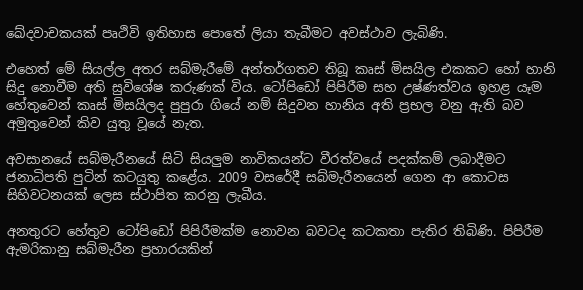ඛේදවාචකයක් පෘථිවි ඉතිහාස පොතේ ලියා තැබීමට අවස්ථාව ලැබිණි.

එහෙත් මේ සියල්ල අතර සබ්මැරීමේ අන්තර්ගතව තිබූ කෘස් මිසයිල එකකට හෝ හානි සිදු නොවීම අති සුවිශේෂ කරුණක් විය. ටෝපිඩෝ පිපිරීම සහ උෂ්ණත්වය ඉහළ යෑම හේතුවෙන් කෘස් මිසයිලද පුපුරා ගියේ නම් සිදුවන හානිය අති ප්‍රභල වනු ඇති බව අමුතුවෙන් කිව යුතු වූයේ නැත.

අවසානයේ සබ්මැරීනයේ සිටි සියලුම නාවිකයන්ට වීරත්වයේ පදක්කම් ලබාදීමට ජනාධිපති පුටින් කටයුතු කළේය. 2009 වසරේදී සබ්මැරීනයෙන් ගෙන ආ කොටස සිහිවටනයක් ලෙස ස්ථාපිත කරනු ලැබීය.

අනතුරට හේතුව ටෝපිඩෝ පිපිරීමක්ම නොවන බවටද කටකතා පැතිර තිබිණි. පිපිරීම ඇමරිකානු සබ්මැරීන ප්‍රහාරයකින්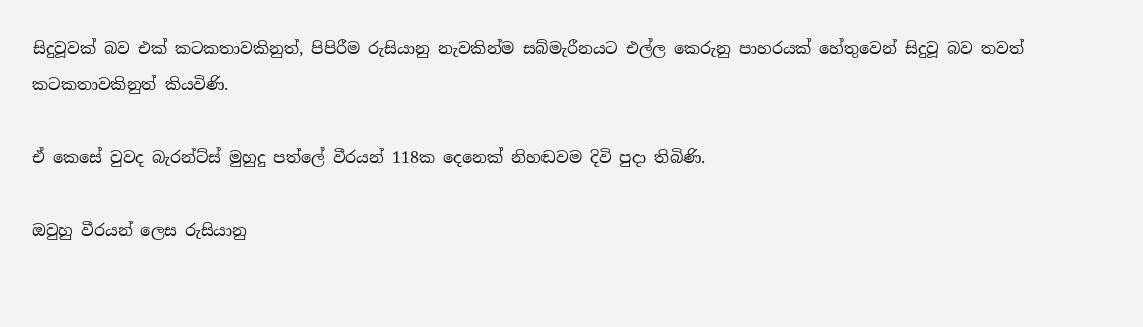සිදුවූවක් බව එක් කටකතාවකිනුත්, පිපිරීම රුසියානු නැවකින්ම සබ්මැරීනයට එල්ල කෙරුනු පාහරයක් හේතුවෙන් සිදුවූ බව තවත් කටකතාවකිනුත් කියවිණි.

ඒ කෙසේ වුවද බැරන්ට්ස් මුහුදු පත්ලේ වීරයන් 118ක දෙනෙක් නිහඬවම දිවි පුදා තිබිණි.

ඔවුහු වීරයන් ලෙස රුසියානු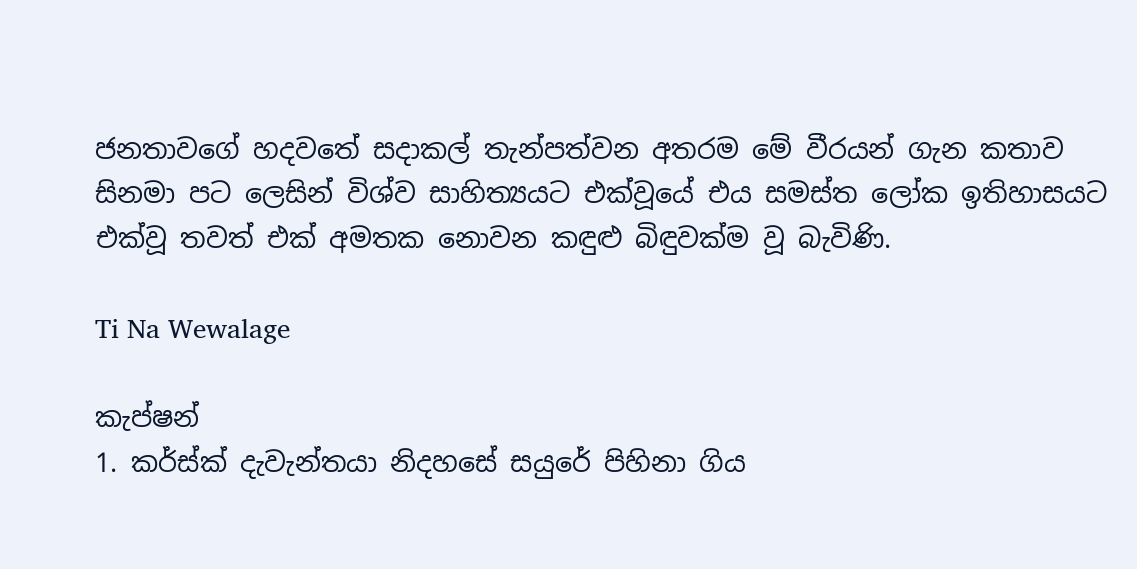ජනතාවගේ හදවතේ සදාකල් තැන්පත්වන අතරම මේ වීරයන් ගැන කතාව සිනමා පට ලෙසින් විශ්ව සාහිත්‍යයට එක්වූයේ එය සමස්ත ලෝක ඉතිහාසයට එක්වූ තවත් එක් අමතක නොවන කඳුළු බිඳුවක්ම වූ බැවිණි.

Ti Na Wewalage

කැප්ෂන්
1. කර්ස්ක් දැවැන්තයා නිදහසේ සයුරේ පිහිනා ගිය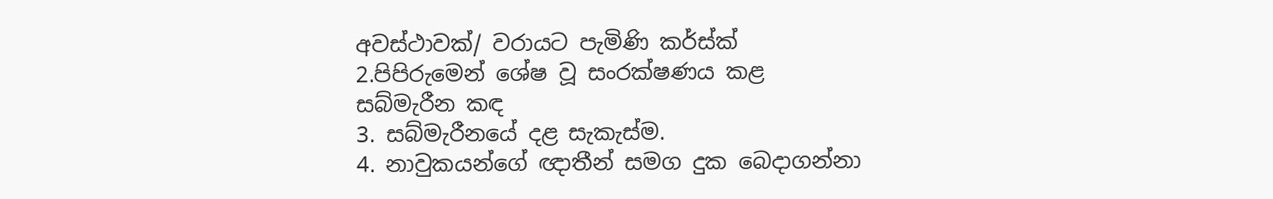අවස්ථාවක්/ වරායට පැමිණි කර්ස්ක්
2.පිපිරුමෙන් ශේෂ වූ සංරක්ෂණය කළ සබ්මැරීන කඳ
3. සබ්මැරීනයේ දළ සැකැස්ම.
4. නාවුකයන්ගේ ඥාතීන් සමග දුක බෙදාගන්නා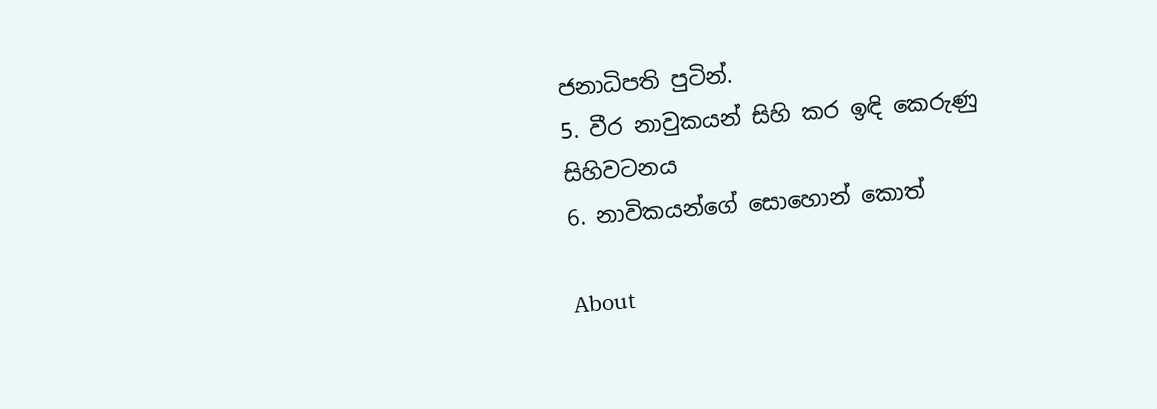ජනාධිපති පුටින්.
5. වීර නාවුකයන් සිහි කර ඉඳි කෙරුණු සිහිවටනය
6. නාවිකයන්ගේ සොහොන් කොත්

About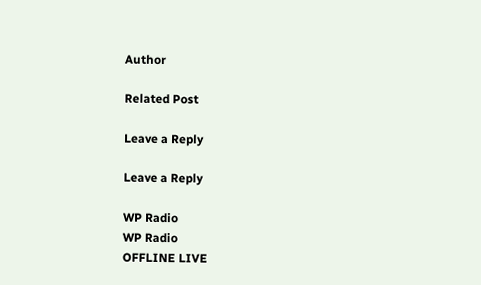Author

Related Post

Leave a Reply

Leave a Reply

WP Radio
WP Radio
OFFLINE LIVE